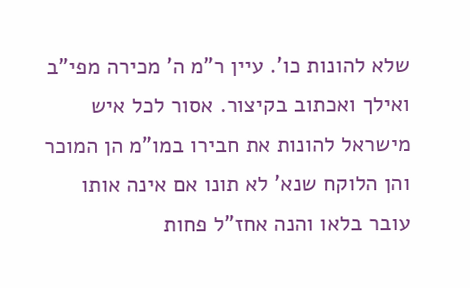שלא להונות כו'. עיין ר"מ ה' מכירה מפי"ב ואילך ואכתוב בקיצור. אסור לכל איש מישראל להונות את חבירו במו"מ הן המוכר והן הלוקח שנא' לא תונו אם אינה אותו עובר בלאו והנה אחז"ל פחות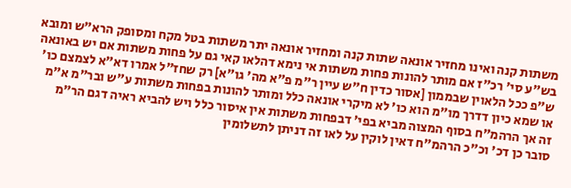משתות קנה ואינו מחזיר אונאה שתות קנה ומחזיר אונאה יתר משתות בטל מקח ומסופק הרא"ש ומובא בש"ע סי' רכ"ז אם מותר להונות פחות משתות אי נימא דהלאו קאי גם על פחות משתות אם יש באונאה ש"פ ככל הלאוין שבממון [אסור כדין ח"ש עיין ר"מ פ"א מה' גו"א] רק שחז"ל אמרו דא"א לצמצם כו' או שמא כיון דדרך מו"מ הוא כו' לא מיקרי אונאה כלל ומותר להונות בפחות משתות ע"ש ובר"מ א"מ זה אך הרהמ"ח בסוף המצוה מביא בפי' דבפחות משתות אין איסור כלל ויש להביא ראיה דגם הר"מ סובר כן דכ' וכ"כ הרהמ"ח דאין לוקין על לאו זה דניתן לתשלומין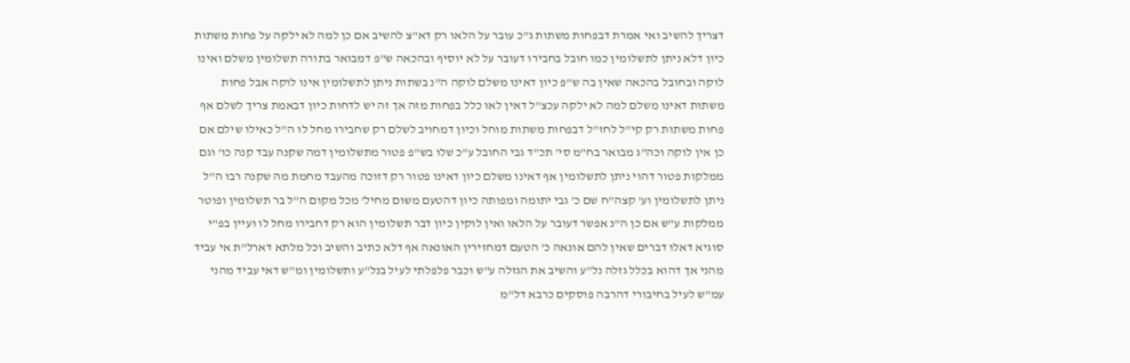דצריך להשיב ואי אמרת דבפחות משתות ג"כ עובר על הלאו רק דא"צ להשיב אם כן למה לא ילקה על פחות משתות כיון דלא ניתן לתשלומין כמו חובל בחבירו דעובר על לא יוסיף ובהכאה ש"פ דמבואר בתורה תשלומין משלם ואינו לוקה ובחובל בהכאה שאין בה ש"פ כיון דאינו משלם לוקה ה"נ בשתות ניתן לתשלומין אינו לוקה אבל פחות משתות דאינו משלם למה לא ילקה עכצ"ל דאין לאו כלל בפחות מזה אך זה יש לדחות כיון דבאמת צריך לשלם אף פחות משתות רק קי"ל לחז"ל דבפחות משתות מוחל וכיון דמחויב לשלם רק שחבירו מחל לו ה"ל כאילו שילם אם כן אין לוקה וכה"ג מבואר בח"מ סי' תכ"ד גבי החובל ע"כ שלו בש"פ פטור מתשלומין דמה שקנה עבד קנה כו' וגם ממלקות פטור דהוי ניתן לתשלומין אף דאינו משלם כיון דאינו פטור רק דזוכה מהעבד מחמת מה שקנה רבו ה"ל ניתן לתשלומין וע' קצה"ח שם כ' גבי יתומה ומפותה כיון דהטעם משום מחיל' מכל מקום ה"ל בר תשלומין ופוטר ממלקות ע"ש אם כן ה"נ אפשר דעובר על הלאו ואין לוקין כיון דבר תשלומין הוא רק דחבירו מחל לו ועיין בפ"י סוגיא דאלו דברים שאין להם אונאה כ' הטעם דמחזירין האונאה אף דלא כתיב והשיב וכל מלתא דארל"ת אי עביד מהני אך דהוא בכלל גזלה נל"ע והשיב את הגזלה ע"ש וכבר פלפלתי לעיל בנל"ע ותשלומין ומ"ש דאי עביד מהני עמ"ש לעיל בחיבורי דהרבה פוסקים כרבא דל"מ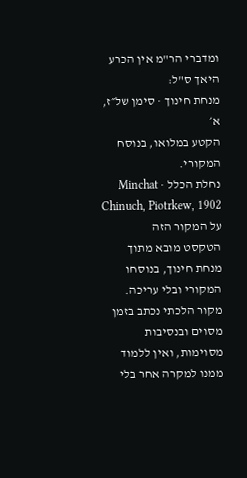ומדברי הר"מ אין הכרע היאך ס"ל:
מנחת חינוך · סימן של״ז, א׳
הקטע במלואו, בנוסח המקורי.
נחלת הכלל · Minchat Chinuch, Piotrkew, 1902
על המקור הזה
הטקסט מובא מתוך מנחת חינוך, בנוסחו המקורי ובלי עריכה. מקור הלכתי נכתב בזמן מסוים ובנסיבות מסוימות, ואין ללמוד ממנו למקרה אחר בלי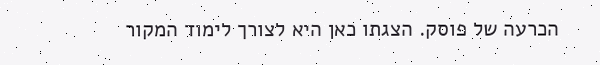הכרעה של פוסק. הצגתו כאן היא לצורך לימוד המקור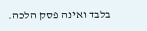בלבד ואינה פסק הלכה.